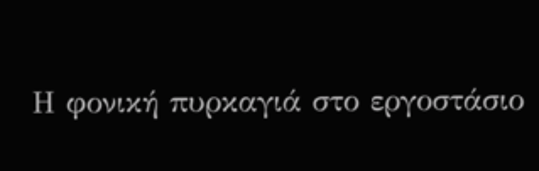Η φονική πυρκαγιά στο εργοστάσιο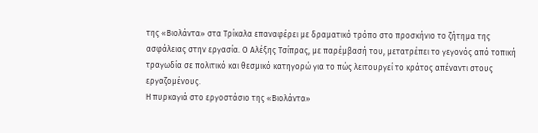της «Βιολάντα» στα Τρίκαλα επαναφέρει με δραματικό τρόπο στο προσκήνιο το ζήτημα της ασφάλειας στην εργασία. Ο Αλέξης Τσίπρας, με παρέμβασή του, μετατρέπει το γεγονός από τοπική τραγωδία σε πολιτικό και θεσμικό κατηγορώ για το πώς λειτουργεί το κράτος απέναντι στους εργαζομένους.
Η πυρκαγιά στο εργοστάσιο της «Βιολάντα»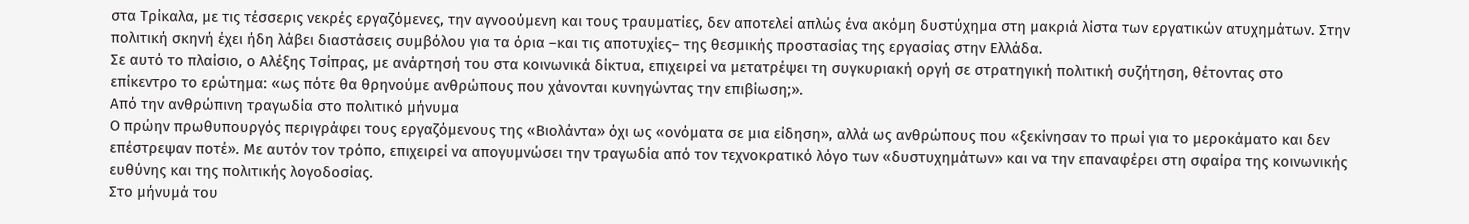στα Τρίκαλα, με τις τέσσερις νεκρές εργαζόμενες, την αγνοούμενη και τους τραυματίες, δεν αποτελεί απλώς ένα ακόμη δυστύχημα στη μακριά λίστα των εργατικών ατυχημάτων. Στην πολιτική σκηνή έχει ήδη λάβει διαστάσεις συμβόλου για τα όρια –και τις αποτυχίες– της θεσμικής προστασίας της εργασίας στην Ελλάδα.
Σε αυτό το πλαίσιο, ο Αλέξης Τσίπρας, με ανάρτησή του στα κοινωνικά δίκτυα, επιχειρεί να μετατρέψει τη συγκυριακή οργή σε στρατηγική πολιτική συζήτηση, θέτοντας στο επίκεντρο το ερώτημα: «ως πότε θα θρηνούμε ανθρώπους που χάνονται κυνηγώντας την επιβίωση;».
Από την ανθρώπινη τραγωδία στο πολιτικό μήνυμα
Ο πρώην πρωθυπουργός περιγράφει τους εργαζόμενους της «Βιολάντα» όχι ως «ονόματα σε μια είδηση», αλλά ως ανθρώπους που «ξεκίνησαν το πρωί για το μεροκάματο και δεν επέστρεψαν ποτέ». Με αυτόν τον τρόπο, επιχειρεί να απογυμνώσει την τραγωδία από τον τεχνοκρατικό λόγο των «δυστυχημάτων» και να την επαναφέρει στη σφαίρα της κοινωνικής ευθύνης και της πολιτικής λογοδοσίας.
Στο μήνυμά του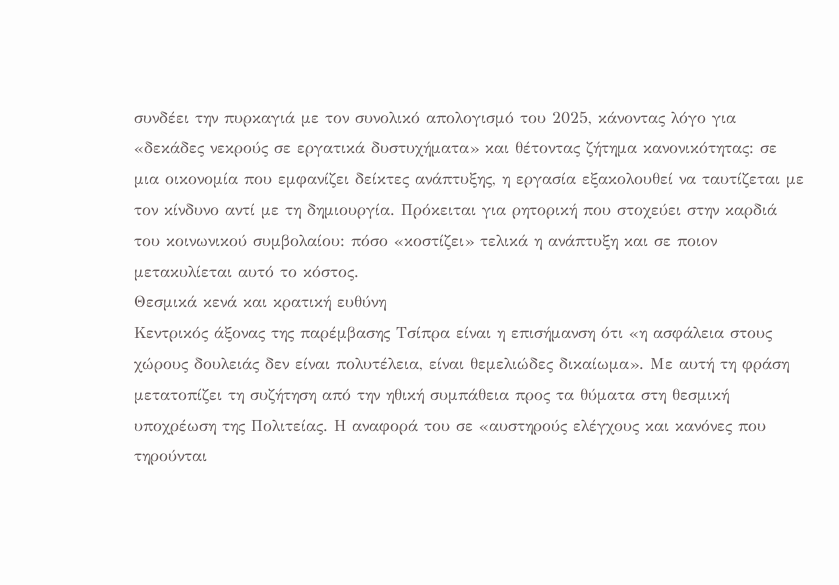συνδέει την πυρκαγιά με τον συνολικό απολογισμό του 2025, κάνοντας λόγο για «δεκάδες νεκρούς σε εργατικά δυστυχήματα» και θέτοντας ζήτημα κανονικότητας: σε μια οικονομία που εμφανίζει δείκτες ανάπτυξης, η εργασία εξακολουθεί να ταυτίζεται με τον κίνδυνο αντί με τη δημιουργία. Πρόκειται για ρητορική που στοχεύει στην καρδιά του κοινωνικού συμβολαίου: πόσο «κοστίζει» τελικά η ανάπτυξη και σε ποιον μετακυλίεται αυτό το κόστος.
Θεσμικά κενά και κρατική ευθύνη
Κεντρικός άξονας της παρέμβασης Τσίπρα είναι η επισήμανση ότι «η ασφάλεια στους χώρους δουλειάς δεν είναι πολυτέλεια, είναι θεμελιώδες δικαίωμα». Με αυτή τη φράση μετατοπίζει τη συζήτηση από την ηθική συμπάθεια προς τα θύματα στη θεσμική υποχρέωση της Πολιτείας. Η αναφορά του σε «αυστηρούς ελέγχους και κανόνες που τηρούνται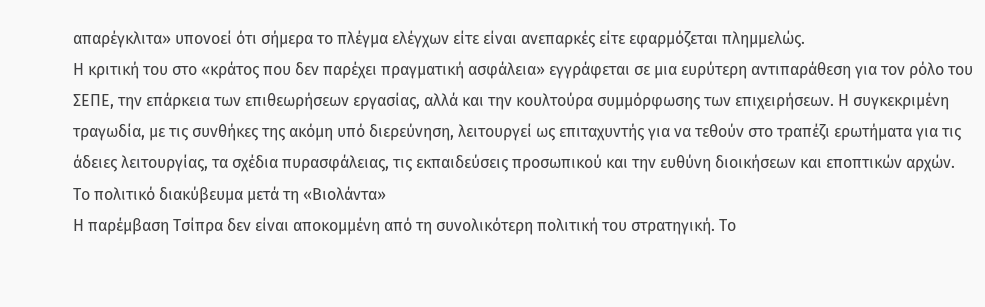απαρέγκλιτα» υπονοεί ότι σήμερα το πλέγμα ελέγχων είτε είναι ανεπαρκές είτε εφαρμόζεται πλημμελώς.
Η κριτική του στο «κράτος που δεν παρέχει πραγματική ασφάλεια» εγγράφεται σε μια ευρύτερη αντιπαράθεση για τον ρόλο του ΣΕΠΕ, την επάρκεια των επιθεωρήσεων εργασίας, αλλά και την κουλτούρα συμμόρφωσης των επιχειρήσεων. Η συγκεκριμένη τραγωδία, με τις συνθήκες της ακόμη υπό διερεύνηση, λειτουργεί ως επιταχυντής για να τεθούν στο τραπέζι ερωτήματα για τις άδειες λειτουργίας, τα σχέδια πυρασφάλειας, τις εκπαιδεύσεις προσωπικού και την ευθύνη διοικήσεων και εποπτικών αρχών.
Το πολιτικό διακύβευμα μετά τη «Βιολάντα»
Η παρέμβαση Τσίπρα δεν είναι αποκομμένη από τη συνολικότερη πολιτική του στρατηγική. Το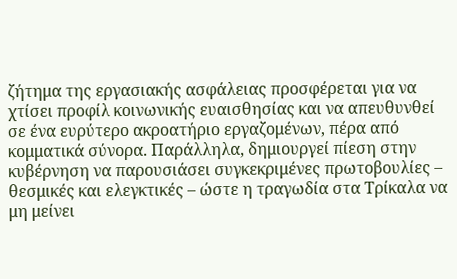ζήτημα της εργασιακής ασφάλειας προσφέρεται για να χτίσει προφίλ κοινωνικής ευαισθησίας και να απευθυνθεί σε ένα ευρύτερο ακροατήριο εργαζομένων, πέρα από κομματικά σύνορα. Παράλληλα, δημιουργεί πίεση στην κυβέρνηση να παρουσιάσει συγκεκριμένες πρωτοβουλίες – θεσμικές και ελεγκτικές – ώστε η τραγωδία στα Τρίκαλα να μη μείνει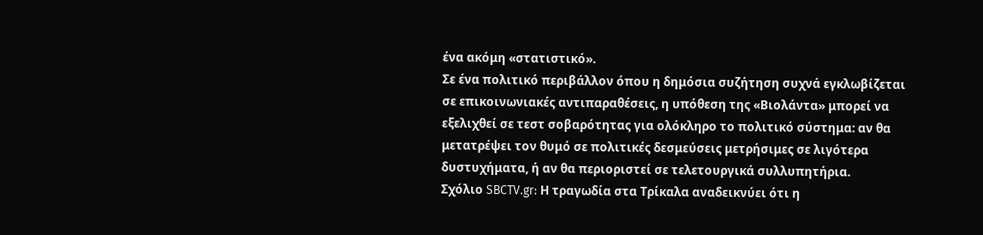ένα ακόμη «στατιστικό».
Σε ένα πολιτικό περιβάλλον όπου η δημόσια συζήτηση συχνά εγκλωβίζεται σε επικοινωνιακές αντιπαραθέσεις, η υπόθεση της «Βιολάντα» μπορεί να εξελιχθεί σε τεστ σοβαρότητας για ολόκληρο το πολιτικό σύστημα: αν θα μετατρέψει τον θυμό σε πολιτικές δεσμεύσεις μετρήσιμες σε λιγότερα δυστυχήματα, ή αν θα περιοριστεί σε τελετουργικά συλλυπητήρια.
Σχόλιο SBCTV.gr: Η τραγωδία στα Τρίκαλα αναδεικνύει ότι η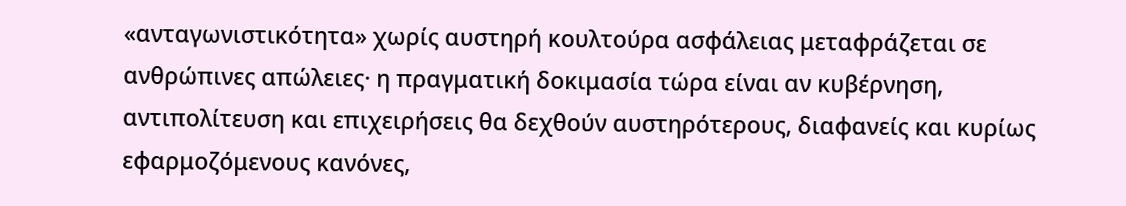«ανταγωνιστικότητα» χωρίς αυστηρή κουλτούρα ασφάλειας μεταφράζεται σε ανθρώπινες απώλειες· η πραγματική δοκιμασία τώρα είναι αν κυβέρνηση, αντιπολίτευση και επιχειρήσεις θα δεχθούν αυστηρότερους, διαφανείς και κυρίως εφαρμοζόμενους κανόνες,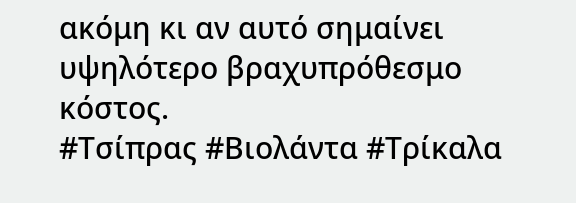ακόμη κι αν αυτό σημαίνει υψηλότερο βραχυπρόθεσμο κόστος.
#Τσίπρας #Βιολάντα #Τρίκαλα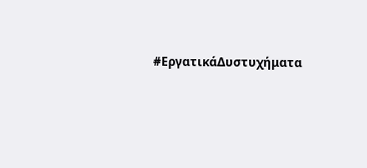#ΕργατικάΔυστυχήματα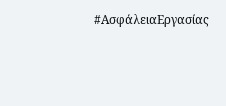#ΑσφάλειαΕργασίας